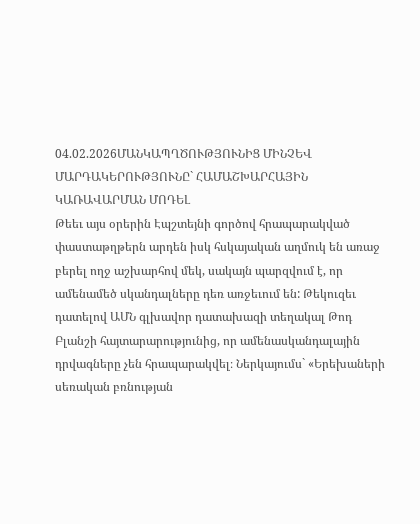04.02.2026ՄԱՆԿԱՊՂԾՈՒԹՅՈՒՆԻՑ ՄԻՆՉԵՎ ՄԱՐԴԱԿԵՐՈՒԹՅՈՒՆԸ` ՀԱՄԱՇԽԱՐՀԱՅԻՆ ԿԱՌԱՎԱՐՄԱՆ ՄՈԴԵԼ
Թեեւ այս օրերին Էպշտեյնի գործով հրապարակված փաստաթղթերն արդեն իսկ հսկայական աղմուկ են առաջ բերել ողջ աշխարհով մեկ, սակայն պարզվում է, որ ամենամեծ սկանդալները դեռ առջեւում են: Թեկուզեւ դատելով ԱՄՆ գլխավոր դատախազի տեղակալ Թոդ Բլանշի հայտարարությունից, որ ամենասկանդալային դրվագները չեն հրապարակվել։ Ներկայումս` «Երեխաների սեռական բռնության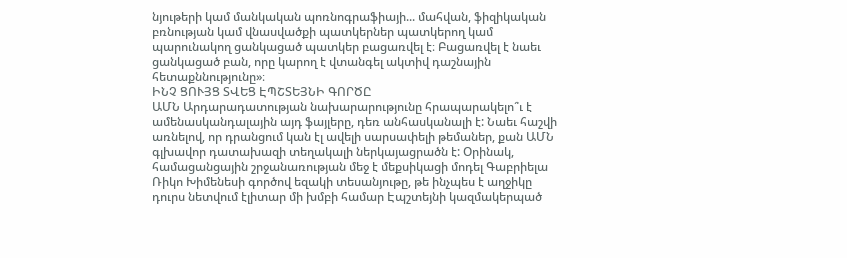նյութերի կամ մանկական պոռնոգրաֆիայի... մահվան, ֆիզիկական բռնության կամ վնասվածքի պատկերներ պատկերող կամ պարունակող ցանկացած պատկեր բացառվել է։ Բացառվել է նաեւ ցանկացած բան, որը կարող է վտանգել ակտիվ դաշնային հետաքննությունը»։
ԻՆՉ ՑՈՒՅՑ ՏՎԵՑ ԷՊՇՏԵՅՆԻ ԳՈՐԾԸ
ԱՄՆ Արդարադատության նախարարությունը հրապարակելո՞ւ է ամենասկանդալային այդ ֆայլերը, դեռ անհասկանալի է: Նաեւ հաշվի առնելով, որ դրանցում կան էլ ավելի սարսափելի թեմաներ, քան ԱՄՆ գլխավոր դատախազի տեղակալի ներկայացրածն է: Օրինակ, համացանցային շրջանառության մեջ է մեքսիկացի մոդել Գաբրիելա Ռիկո Խիմենեսի գործով եզակի տեսանյութը, թե ինչպես է աղջիկը դուրս նետվում էլիտար մի խմբի համար Էպշտեյնի կազմակերպած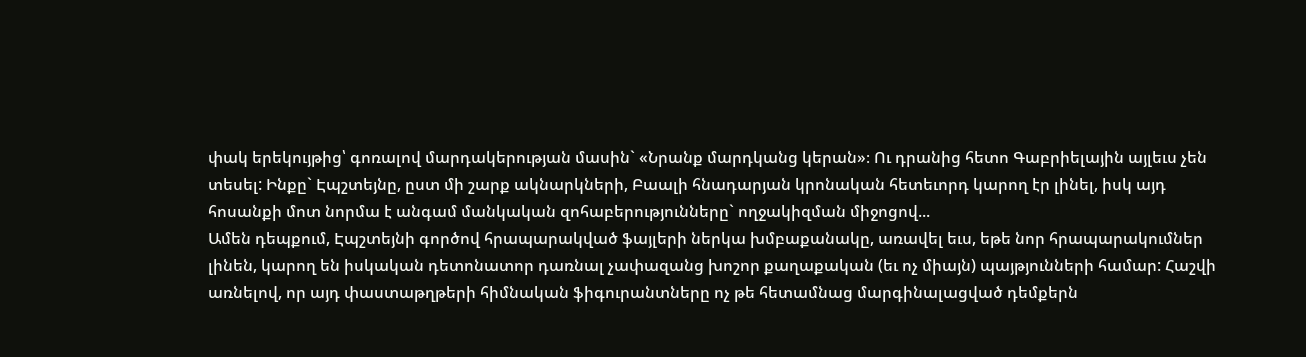փակ երեկույթից՝ գոռալով մարդակերության մասին` «Նրանք մարդկանց կերան»։ Ու դրանից հետո Գաբրիելային այլեւս չեն տեսել: Ինքը` Էպշտեյնը, ըստ մի շարք ակնարկների, Բաալի հնադարյան կրոնական հետեւորդ կարող էր լինել, իսկ այդ հոսանքի մոտ նորմա է անգամ մանկական զոհաբերությունները` ողջակիզման միջոցով...
Ամեն դեպքում, Էպշտեյնի գործով հրապարակված ֆայլերի ներկա խմբաքանակը, առավել եւս, եթե նոր հրապարակումներ լինեն, կարող են իսկական դետոնատոր դառնալ չափազանց խոշոր քաղաքական (եւ ոչ միայն) պայթյունների համար: Հաշվի առնելով, որ այդ փաստաթղթերի հիմնական ֆիգուրանտները ոչ թե հետամնաց մարգինալացված դեմքերն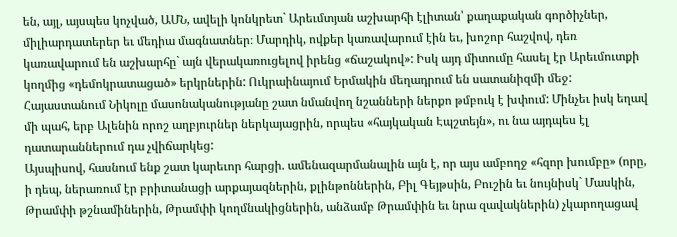են, այլ, այսպես կոչված, ԱՄՆ, ավելի կոնկրետ` Արեւմտյան աշխարհի էլիտան՝ քաղաքական գործիչներ, միլիարդատերեր եւ մեդիա մագնատներ։ Մարդիկ, ովքեր կառավարում էին եւ, խոշոր հաշվով, դեռ կառավարում են աշխարհը` այն վերակառուցելով իրենց «ճաշակով»: Իսկ այդ միտումը հասել էր Արեւմուտքի կողմից «դեմոկրատացած» երկրներին: Ուկրաինայում Երմակին մեղադրում են սատանիզմի մեջ: Հայաստանում Նիկոլը մասոնականությանը շատ նմանվող նշանների ներքո թմբուկ է խփում: Մինչեւ իսկ եղավ մի պահ, երբ Ալենին որոշ աղբյուրներ ներկայացրին, որպես «հայկական Էպշտեյն», ու նա այդպես էլ դատարաններում դա չվիճարկեց:
Այսպիսով, հասնում ենք շատ կարեւոր հարցի. ամենազարմանալին այն է, որ այս ամբողջ «հզոր խումբը» (որը, ի դեպ, ներառում էր բրիտանացի արքայազներին, քլինթոններին, Բիլ Գեյթսին, Բուշին եւ նույնիսկ` Մասկին, Թրամփի թշնամիներին, Թրամփի կողմնակիցներին, անձամբ Թրամփին եւ նրա զավակներին) չկարողացավ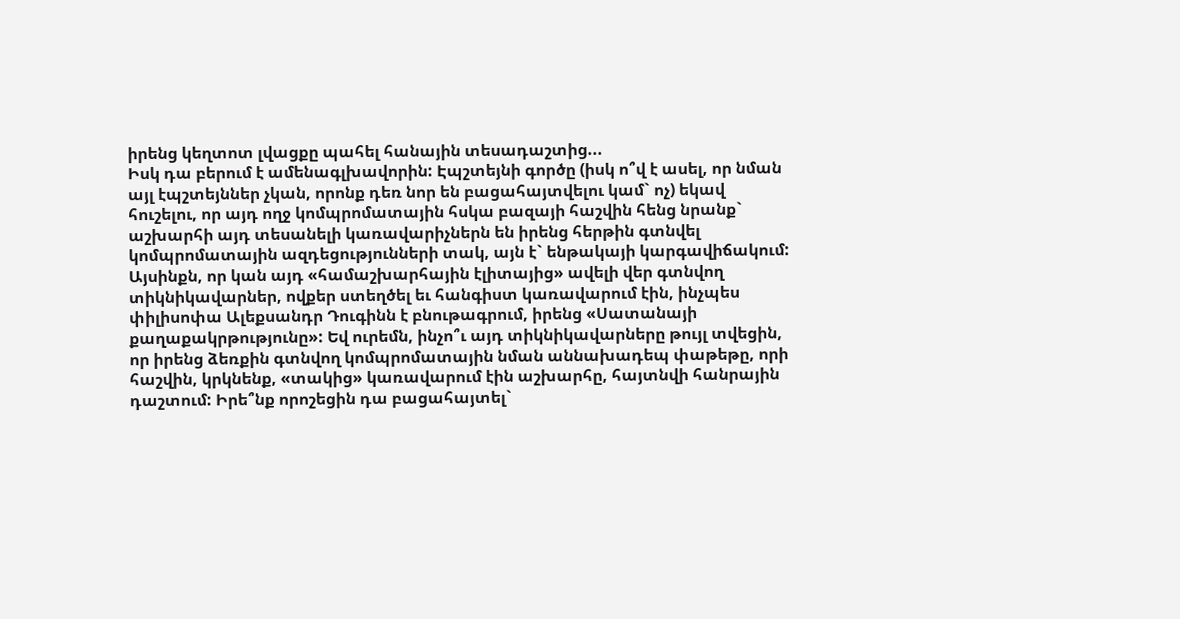իրենց կեղտոտ լվացքը պահել հանային տեսադաշտից...
Իսկ դա բերում է ամենագլխավորին: Էպշտեյնի գործը (իսկ ո՞վ է ասել, որ նման այլ էպշտեյններ չկան, որոնք դեռ նոր են բացահայտվելու կամ` ոչ) եկավ հուշելու, որ այդ ողջ կոմպրոմատային հսկա բազայի հաշվին հենց նրանք` աշխարհի այդ տեսանելի կառավարիչներն են իրենց հերթին գտնվել կոմպրոմատային ազդեցությունների տակ, այն է` ենթակայի կարգավիճակում: Այսինքն, որ կան այդ «համաշխարհային էլիտայից» ավելի վեր գտնվող տիկնիկավարներ, ովքեր ստեղծել եւ հանգիստ կառավարում էին, ինչպես փիլիսոփա Ալեքսանդր Դուգինն է բնութագրում, իրենց «Սատանայի քաղաքակրթությունը»: Եվ ուրեմն, ինչո՞ւ այդ տիկնիկավարները թույլ տվեցին, որ իրենց ձեռքին գտնվող կոմպրոմատային նման աննախադեպ փաթեթը, որի հաշվին, կրկնենք, «տակից» կառավարում էին աշխարհը, հայտնվի հանրային դաշտում: Իրե՞նք որոշեցին դա բացահայտել`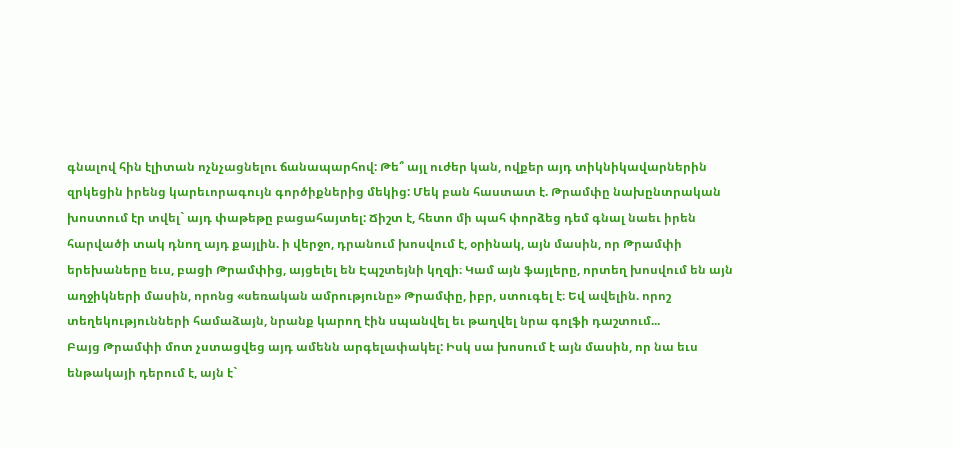գնալով հին էլիտան ոչնչացնելու ճանապարհով: Թե՞ այլ ուժեր կան, ովքեր այդ տիկնիկավարներին զրկեցին իրենց կարեւորագույն գործիքներից մեկից: Մեկ բան հաստատ է. Թրամփը նախընտրական խոստում էր տվել` այդ փաթեթը բացահայտել: Ճիշտ է, հետո մի պահ փորձեց դեմ գնալ նաեւ իրեն հարվածի տակ դնող այդ քայլին. ի վերջո, դրանում խոսվում է, օրինակ, այն մասին, որ Թրամփի երեխաները եւս, բացի Թրամփից, այցելել են Էպշտեյնի կղզի։ Կամ այն ֆայլերը, որտեղ խոսվում են այն աղջիկների մասին, որոնց «սեռական ամրությունը» Թրամփը, իբր, ստուգել է։ Եվ ավելին. որոշ տեղեկությունների համաձայն, նրանք կարող էին սպանվել եւ թաղվել նրա գոլֆի դաշտում...
Բայց Թրամփի մոտ չստացվեց այդ ամենն արգելափակել: Իսկ սա խոսում է այն մասին, որ նա եւս ենթակայի դերում է, այն է`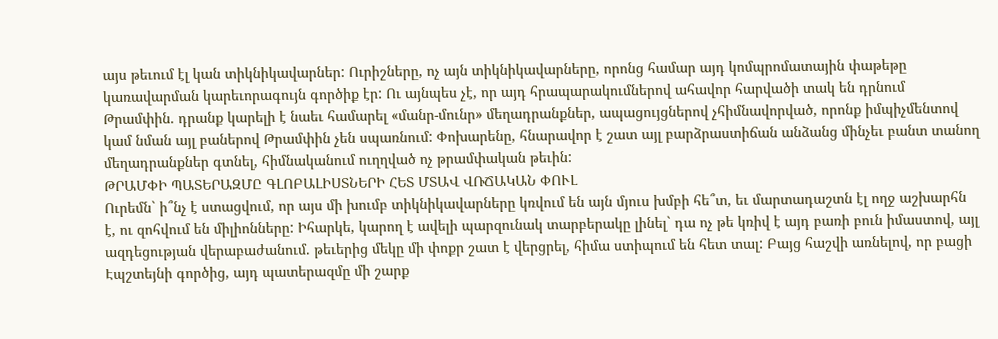այս թեւում էլ կան տիկնիկավարներ: Ուրիշները, ոչ այն տիկնիկավարները, որոնց համար այդ կոմպրոմատային փաթեթը կառավարման կարեւորագույն գործիք էր: Ու այնպես չէ, որ այդ հրապարակումներով ահավոր հարվածի տակ են դրնում Թրամփին. դրանք կարելի է նաեւ համարել «մանր-մունր» մեղադրանքներ, ապացույցներով չհիմնավորված, որոնք իմպիչմենտով կամ նման այլ բաներով Թրամփին չեն սպառնում: Փոխարենը, հնարավոր է շատ այլ բարձրաստիճան անձանց մինչեւ բանտ տանող մեղադրանքներ գտնել, հիմնականում ուղղված ոչ թրամփական թեւին:
ԹՐԱՄՓԻ ՊԱՏԵՐԱԶՄԸ ԳԼՈԲԱԼԻՍՏՆԵՐԻ ՀԵՏ ՄՏԱՎ ՎՌՃԱԿԱՆ ՓՈՒԼ
Ուրեմն` ի՞նչ է ստացվում, որ այս մի խումբ տիկնիկավարները կռվում են այն մյուս խմբի հե՞տ, եւ մարտադաշտն էլ ողջ աշխարհն է, ու զոհվում են միլիոնները: Իհարկե, կարող է ավելի պարզունակ տարբերակը լինել` դա ոչ թե կռիվ է այդ բառի բուն իմաստով, այլ ազդեցության վերաբաժանում. թեւերից մեկը մի փոքր շատ է վերցրել, հիմա ստիպում են հետ տալ: Բայց հաշվի առնելով, որ բացի Էպշտեյնի գործից, այդ պատերազմը մի շարք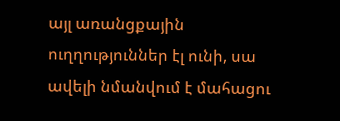այլ առանցքային ուղղություններ էլ ունի, սա ավելի նմանվում է մահացու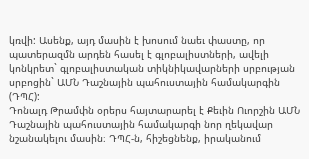կռվի: Ասենք, այդ մասին է խոսում նաեւ փաստը, որ պատերազմն արդեն հասել է գլոբալիստների, ավելի կոնկրետ` գլոբալիստական տիկնիկավարների սրբության սրբոցին` ԱՄՆ Դաշնային պահուստային համակարգին (ԴՊՀ):
Դոնալդ Թրամփն օրերս հայտարարել է Քեւին Ուորշին ԱՄՆ Դաշնային պահուստային համակարգի նոր ղեկավար նշանակելու մասին։ ԴՊՀ-ն, հիշեցնենք, իրականում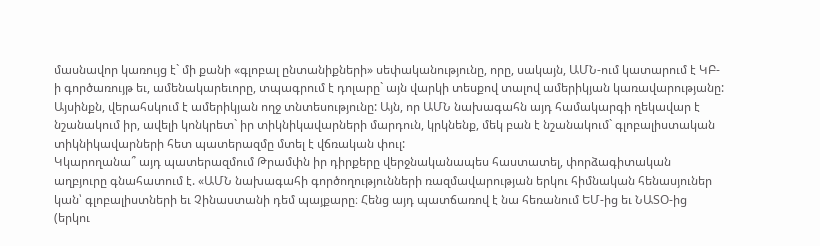մասնավոր կառույց է` մի քանի «գլոբալ ընտանիքների» սեփականությունը, որը, սակայն, ԱՄՆ-ում կատարում է ԿԲ-ի գործառույթ եւ, ամենակարեւորը, տպագրում է դոլարը` այն վարկի տեսքով տալով ամերիկյան կառավարությանը: Այսինքն, վերահսկում է ամերիկյան ողջ տնտեսությունը: Այն, որ ԱՄՆ նախագահն այդ համակարգի ղեկավար է նշանակում իր, ավելի կոնկրետ` իր տիկնիկավարների մարդուն, կրկնենք, մեկ բան է նշանակում` գլոբալիստական տիկնիկավարների հետ պատերազմը մտել է վճռական փուլ:
Կկարողանա՞ այդ պատերազմում Թրամփն իր դիրքերը վերջնականապես հաստատել, փորձագիտական աղբյուրը գնահատում է. «ԱՄՆ նախագահի գործողությունների ռազմավարության երկու հիմնական հենասյուներ կան՝ գլոբալիստների եւ Չինաստանի դեմ պայքարը։ Հենց այդ պատճառով է նա հեռանում ԵՄ-ից եւ ՆԱՏՕ-ից (երկու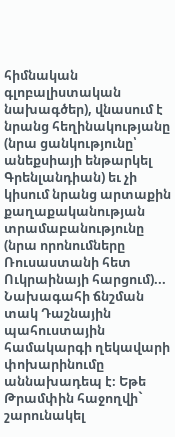հիմնական գլոբալիստական նախագծեր), վնասում է նրանց հեղինակությանը (նրա ցանկությունը՝ անեքսիայի ենթարկել Գրենլանդիան) եւ չի կիսում նրանց արտաքին քաղաքականության տրամաբանությունը (նրա որոնումները Ռուսաստանի հետ Ուկրաինայի հարցում)... Նախագահի ճնշման տակ Դաշնային պահուստային համակարգի ղեկավարի փոխարինումը աննախադեպ է։ Եթե Թրամփին հաջողվի` շարունակել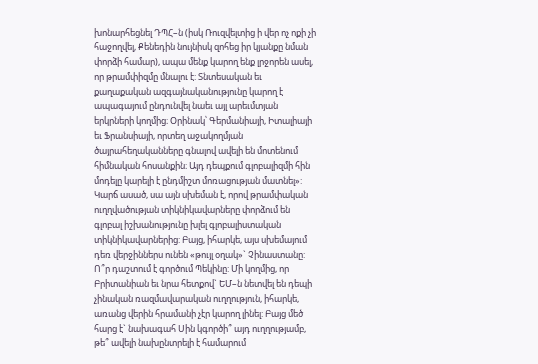խոնարհեցնել ԴՊՀ–ն (իսկ Ռուզվելտից ի վեր ոչ ոքի չի հաջողվել, Քենեդին նույնիսկ զոհեց իր կյանքը նման փորձի համար), ապա մենք կարող ենք լրջորեն ասել, որ թրամփիզմը մնալու է: Տնտեսական եւ քաղաքական ազգայնականությունը կարող է ապագայում ընդունվել նաեւ այլ արեւմտյան երկրների կողմից։ Օրինակ՝ Գերմանիայի, Իտալիայի եւ Ֆրանսիայի, որտեղ աջակողմյան ծայրահեղականները գնալով ավելի են մոտենում հիմնական հոսանքին։ Այդ դեպքում գլոբալիզմի հին մոդելը կարելի է ընդմիշտ մոռացության մատնել»:
Կարճ ասած, սա այն սխեման է, որով թրամփական ուղղվածության տիկնիկավարները փորձում են գլոբալ իշխանությունը խլել գլոբալիստական տիկնիկավարներից: Բայց, իհարկե, այս սխեմայում դեռ վերջիններս ունեն «թույլ օղակ»` Չինաստանը:
Ո՞ր դաշտում է գործում Պեկինը: Մի կողմից, որ Բրիտանիան եւ նրա հետքով` ԵՄ–ն նետվել են դեպի չինական ռազմավարական ուղղություն, իհարկե, առանց վերին հրամանի չէր կարող լինել: Բայց մեծ հարց է` նախագահ Սին կգործի՞ այդ ուղղությամբ, թե՞ ավելի նախընտրելի է համարում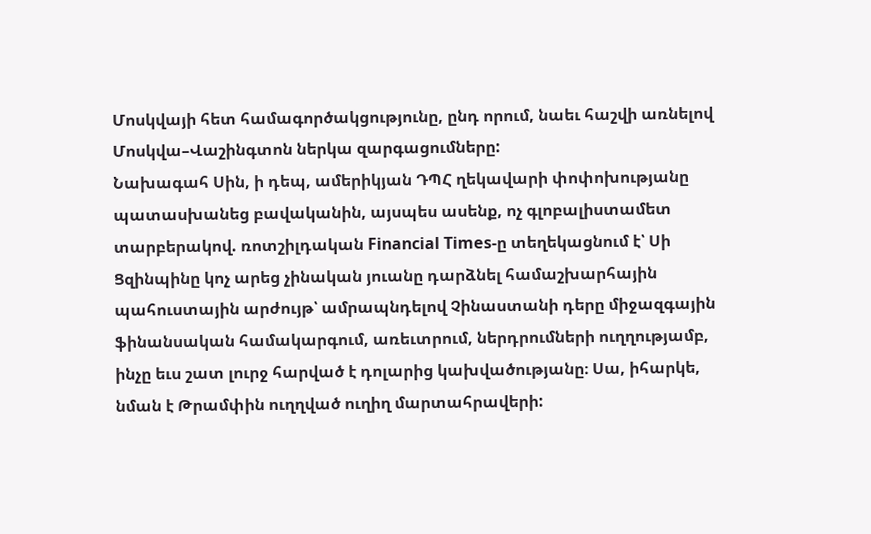Մոսկվայի հետ համագործակցությունը, ընդ որում, նաեւ հաշվի առնելով Մոսկվա–Վաշինգտոն ներկա զարգացումները:
Նախագահ Սին, ի դեպ, ամերիկյան ԴՊՀ ղեկավարի փոփոխությանը պատասխանեց բավականին, այսպես ասենք, ոչ գլոբալիստամետ տարբերակով. ռոտշիլդական Financial Times-ը տեղեկացնում է՝ Սի Ցզինպինը կոչ արեց չինական յուանը դարձնել համաշխարհային պահուստային արժույթ՝ ամրապնդելով Չինաստանի դերը միջազգային ֆինանսական համակարգում, առեւտրում, ներդրումների ուղղությամբ, ինչը եւս շատ լուրջ հարված է դոլարից կախվածությանը։ Սա, իհարկե, նման է Թրամփին ուղղված ուղիղ մարտահրավերի: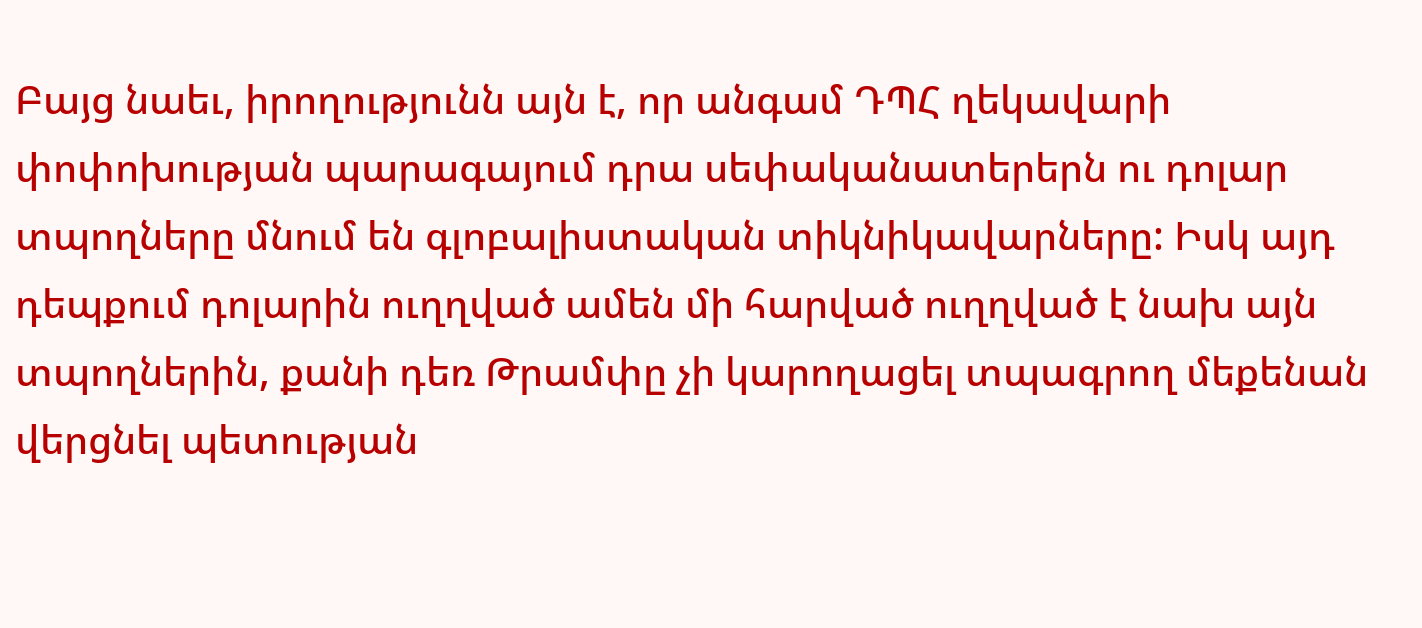Բայց նաեւ, իրողությունն այն է, որ անգամ ԴՊՀ ղեկավարի փոփոխության պարագայում դրա սեփականատերերն ու դոլար տպողները մնում են գլոբալիստական տիկնիկավարները: Իսկ այդ դեպքում դոլարին ուղղված ամեն մի հարված ուղղված է նախ այն տպողներին, քանի դեռ Թրամփը չի կարողացել տպագրող մեքենան վերցնել պետության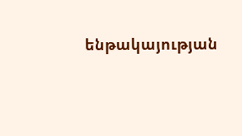ենթակայության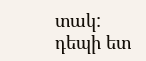տակ:
դեպի ետ